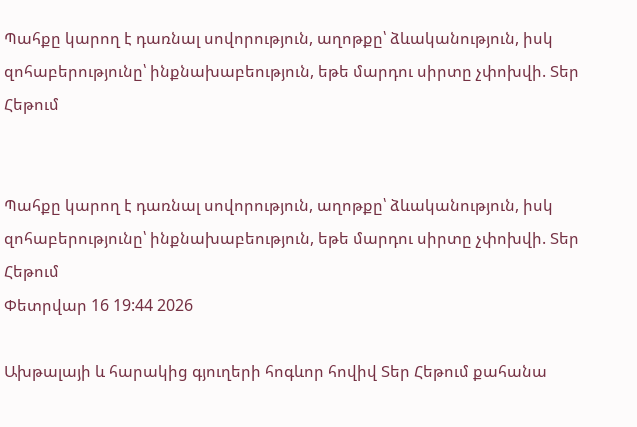Պահքը կարող է դառնալ սովորություն, աղոթքը՝ ձևականություն, իսկ զոհաբերությունը՝ ինքնախաբեություն, եթե մարդու սիրտը չփոխվի. Տեր Հեթում


Պահքը կարող է դառնալ սովորություն, աղոթքը՝ ձևականություն, իսկ զոհաբերությունը՝ ինքնախաբեություն, եթե մարդու սիրտը չփոխվի. Տեր Հեթում
Փետրվար 16 19:44 2026

Ախթալայի և հարակից գյուղերի հոգևոր հովիվ Տեր Հեթում քահանա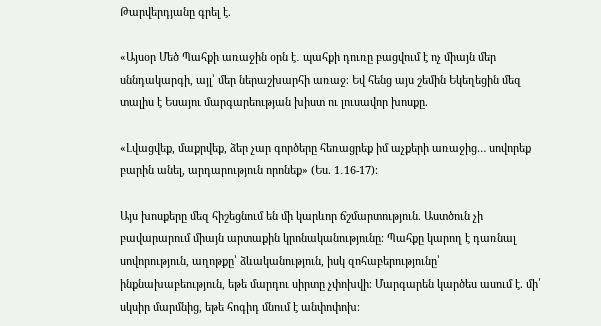Թարվերդյանը գրել է.

«Այսօր Մեծ Պահքի առաջին օրն է․ պահքի դուռը բացվում է ոչ միայն մեր սննդակարգի, այլ՝ մեր ներաշխարհի առաջ։ Եվ հենց այս շեմին Եկեղեցին մեզ տալիս է Եսայու մարգարեության խիստ ու լուսավոր խոսքը.

«Լվացվեք, մաքրվեք, ձեր չար գործերը հեռացրեք իմ աչքերի առաջից… սովորեք բարին անել, արդարություն որոնեք» (Ես. 1․16-17)։

Այս խոսքերը մեզ հիշեցնում են մի կարևոր ճշմարտություն. Աստծուն չի բավարարում միայն արտաքին կրոնականությունը։ Պահքը կարող է դառնալ սովորություն, աղոթքը՝ ձևականություն, իսկ զոհաբերությունը՝ ինքնախաբեություն, եթե մարդու սիրտը չփոխվի։ Մարգարեն կարծես ասում է. մի՛ սկսիր մարմնից, եթե հոգիդ մնում է անփոփոխ։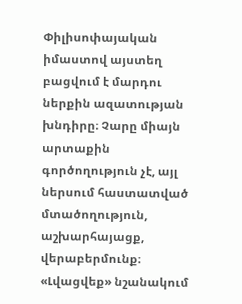Փիլիսոփայական իմաստով այստեղ բացվում է մարդու ներքին ազատության խնդիրը։ Չարը միայն արտաքին գործողություն չէ, այլ ներսում հաստատված մտածողություն, աշխարհայացք, վերաբերմունք։ «Լվացվեք» նշանակում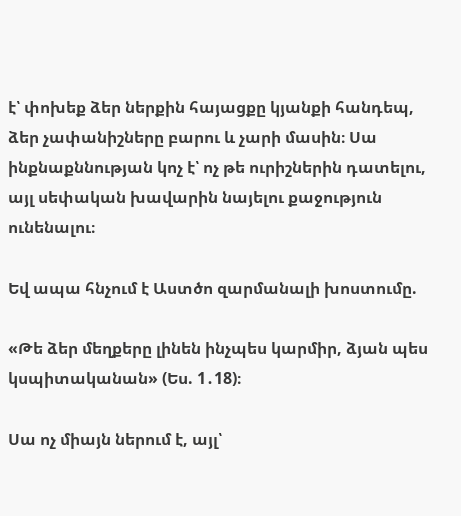է՝ փոխեք ձեր ներքին հայացքը կյանքի հանդեպ, ձեր չափանիշները բարու և չարի մասին։ Սա ինքնաքննության կոչ է՝ ոչ թե ուրիշներին դատելու, այլ սեփական խավարին նայելու քաջություն ունենալու։

Եվ ապա հնչում է Աստծո զարմանալի խոստումը.

«Թե ձեր մեղքերը լինեն ինչպես կարմիր, ձյան պես կսպիտականան» (Ես. 1․18)։

Սա ոչ միայն ներում է, այլ՝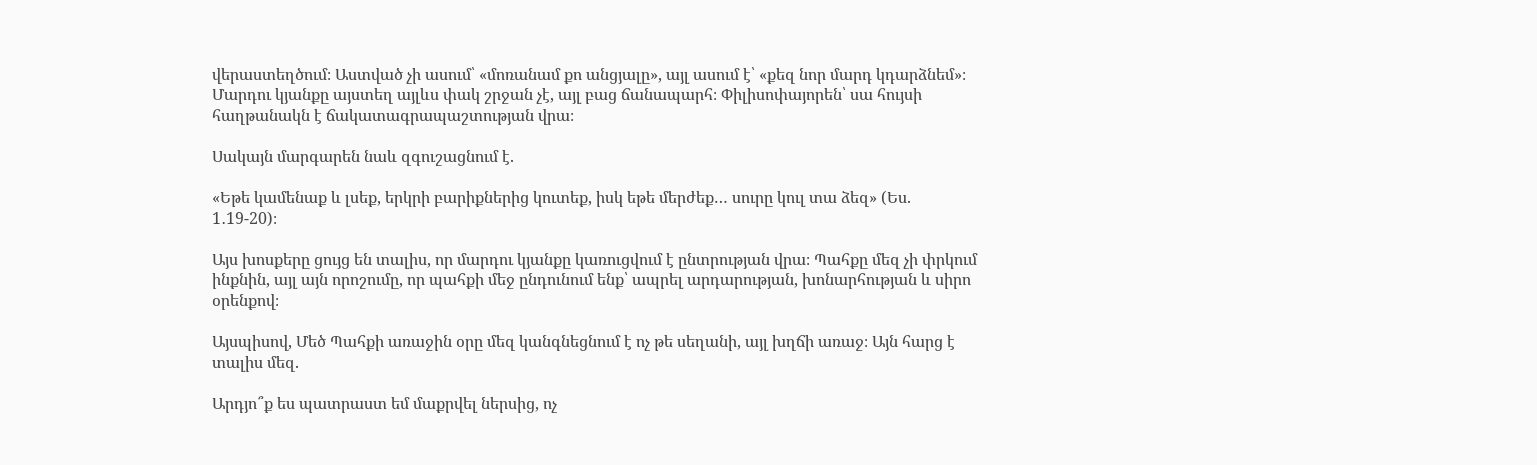վերաստեղծում։ Աստված չի ասում՝ «մոռանամ քո անցյալը», այլ ասում է՝ «քեզ նոր մարդ կդարձնեմ»։ Մարդու կյանքը այստեղ այլևս փակ շրջան չէ, այլ բաց ճանապարհ։ Փիլիսոփայորեն՝ սա հույսի հաղթանակն է ճակատագրապաշտության վրա։

Սակայն մարգարեն նաև զգուշացնում է.

«Եթե կամենաք և լսեք, երկրի բարիքներից կուտեք, իսկ եթե մերժեք… սուրը կուլ տա ձեզ» (Ես. 1․19-20)։

Այս խոսքերը ցույց են տալիս, որ մարդու կյանքը կառուցվում է ընտրության վրա։ Պահքը մեզ չի փրկում ինքնին, այլ այն որոշումը, որ պահքի մեջ ընդունում ենք՝ ապրել արդարության, խոնարհության և սիրո օրենքով։

Այսպիսով, Մեծ Պահքի առաջին օրը մեզ կանգնեցնում է ոչ թե սեղանի, այլ խղճի առաջ։ Այն հարց է տալիս մեզ.

Արդյո՞ք ես պատրաստ եմ մաքրվել ներսից, ոչ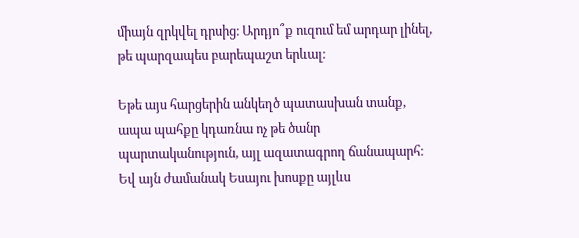միայն զրկվել դրսից։ Արդյո՞ք ուզում եմ արդար լինել, թե պարզապես բարեպաշտ երևալ։

Եթե այս հարցերին անկեղծ պատասխան տանք, ապա պահքը կդառնա ոչ թե ծանր պարտականություն, այլ ազատագրող ճանապարհ։ Եվ այն ժամանակ Եսայու խոսքը այլևս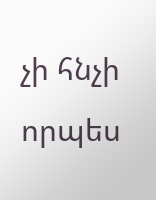չի հնչի որպես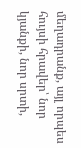մեղադրանք, այլ որպես հույսի հրավեր՝ նոր կյանքի, նոր սրտի,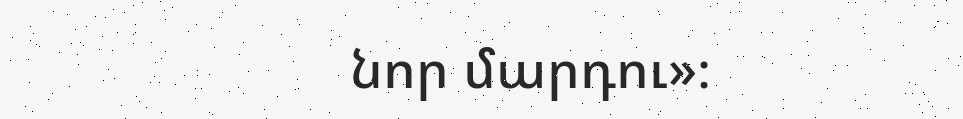նոր մարդու»։